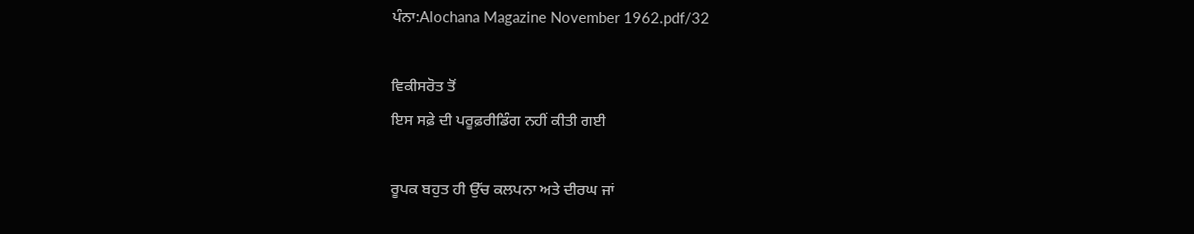ਪੰਨਾ:Alochana Magazine November 1962.pdf/32

ਵਿਕੀਸਰੋਤ ਤੋਂ
ਇਸ ਸਫ਼ੇ ਦੀ ਪਰੂਫ਼ਰੀਡਿੰਗ ਨਹੀਂ ਕੀਤੀ ਗਈ

ਰੂਪਕ ਬਹੁਤ ਹੀ ਉੱਚ ਕਲਪਨਾ ਅਤੇ ਦੀਰਘ ਜਾਂ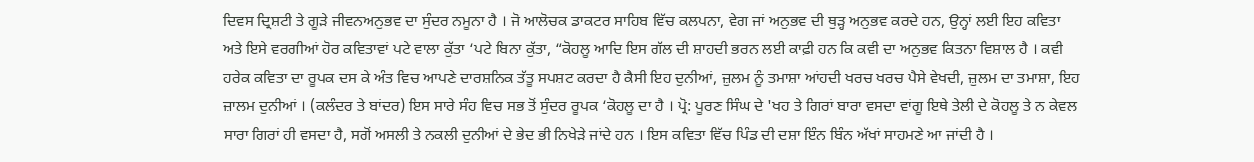ਦਿਵਸ ਦ੍ਰਿਸ਼ਟੀ ਤੇ ਗੂੜੇ ਜੀਵਨਅਨੁਭਵ ਦਾ ਸੁੰਦਰ ਨਮੂਨਾ ਹੈ । ਜੋ ਆਲੋਚਕ ਡਾਕਟਰ ਸਾਹਿਬ ਵਿੱਚ ਕਲਪਨਾ, ਵੇਗ ਜਾਂ ਅਨੁਭਵ ਦੀ ਥੁੜ੍ਹ ਅਨੁਭਵ ਕਰਦੇ ਹਨ, ਉਨ੍ਹਾਂ ਲਈ ਇਹ ਕਵਿਤਾ ਅਤੇ ਇਸੇ ਵਰਗੀਆਂ ਹੋਰ ਕਵਿਤਾਵਾਂ ਪਟੇ ਵਾਲਾ ਕੁੱਤਾ ‘ਪਟੇ ਬਿਨਾ ਕੁੱਤਾ, “ਕੋਹਲੂ ਆਦਿ ਇਸ ਗੱਲ ਦੀ ਸ਼ਾਹਦੀ ਭਰਨ ਲਈ ਕਾਫ਼ੀ ਹਨ ਕਿ ਕਵੀ ਦਾ ਅਨੁਭਵ ਕਿਤਨਾ ਵਿਸ਼ਾਲ ਹੈ । ਕਵੀ ਹਰੇਕ ਕਵਿਤਾ ਦਾ ਰੂਪਕ ਦਸ ਕੇ ਅੰਤ ਵਿਚ ਆਪਣੇ ਦਾਰਸ਼ਨਿਕ ਤੱਤੂ ਸਪਸ਼ਟ ਕਰਦਾ ਹੈ ਕੈਸੀ ਇਹ ਦੁਨੀਆਂ, ਜ਼ੁਲਮ ਨੂੰ ਤਮਾਸ਼ਾ ਆਂਹਦੀ ਖਰਚ ਖਰਚ ਪੈਸੇ ਵੇਖਦੀ, ਜ਼ੁਲਮ ਦਾ ਤਮਾਸ਼ਾ, ਇਹ ਜ਼ਾਲਮ ਦੁਨੀਆਂ । (ਕਲੰਦਰ ਤੇ ਬਾਂਦਰ) ਇਸ ਸਾਰੇ ਸੰਹ ਵਿਚ ਸਭ ਤੋਂ ਸੁੰਦਰ ਰੂਪਕ ‘ਕੋਹਲੂ ਦਾ ਹੈ । ਪ੍ਰੋ: ਪੂਰਣ ਸਿੰਘ ਦੇ 'ਖਹ ਤੇ ਗਿਰਾਂ ਬਾਰਾ ਵਸਦਾ ਵਾਂਗੂ ਇਥੇ ਤੇਲੀ ਦੇ ਕੋਹਲੂ ਤੇ ਨ ਕੇਵਲ ਸਾਰਾ ਗਿਰਾਂ ਹੀ ਵਸਦਾ ਹੈ, ਸਗੋਂ ਅਸਲੀ ਤੇ ਨਕਲੀ ਦੁਨੀਆਂ ਦੇ ਭੇਦ ਭੀ ਨਿਖੇੜੇ ਜਾਂਦੇ ਹਨ । ਇਸ ਕਵਿਤਾ ਵਿੱਚ ਪਿੰਡ ਦੀ ਦਸ਼ਾ ਇੰਨ ਬਿੰਨ ਅੱਖਾਂ ਸਾਹਮਣੇ ਆ ਜਾਂਦੀ ਹੈ ।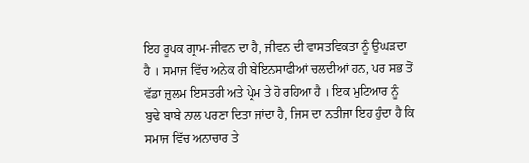ਇਹ ਰੂਪਕ ਗ੍ਰਾਮ-ਜੀਵਨ ਦਾ ਹੈ, ਜੀਵਨ ਦੀ ਵਾਸਤਵਿਕਤਾ ਨੂੰ ਉਘੜਦਾ ਹੈ । ਸਮਾਜ ਵਿੱਚ ਅਨੇਕ ਹੀ ਬੇਇਨਸਾਫੀਆਂ ਚਲਦੀਆਂ ਹਨ, ਪਰ ਸਭ ਤੋਂ ਵੱਡਾ ਜ਼ੁਲਮ ਇਸਤਰੀ ਅਤੇ ਪ੍ਰੇਮ ਤੇ ਹੋ ਰਹਿਆ ਹੈ । ਇਕ ਮੁਟਿਆਰ ਨੂੰ ਬੁਢੇ ਬਾਬੇ ਨਾਲ ਪਰਣਾ ਦਿਤਾ ਜਾਂਦਾ ਹੈ, ਜਿਸ ਦਾ ਨਤੀਜਾ ਇਹ ਹੁੰਦਾ ਹੈ ਕਿ ਸਮਾਜ ਵਿੱਚ ਅਨਾਚਾਰ ਤੇ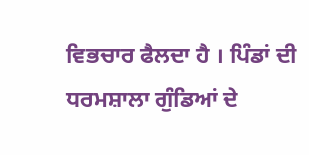ਵਿਭਚਾਰ ਫੈਲਦਾ ਹੈ । ਪਿੰਡਾਂ ਦੀ ਧਰਮਸ਼ਾਲਾ ਗੁੰਡਿਆਂ ਦੇ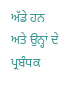ਅੱਡੇ ਹਨ ਅਤੇ ਉਨ੍ਹਾਂ ਦੇ ਪ੍ਰਬੰਧਕ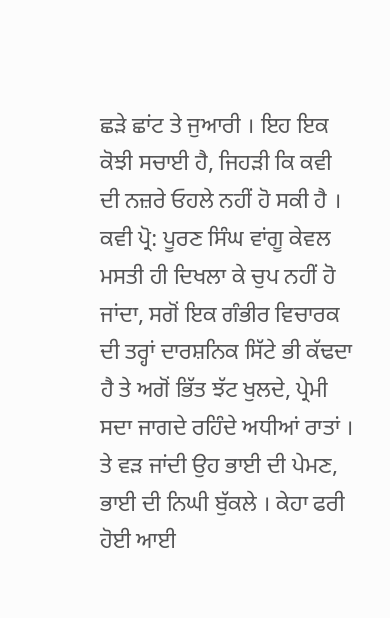ਛੜੇ ਛਾਂਟ ਤੇ ਜੁਆਰੀ । ਇਹ ਇਕ ਕੋਝੀ ਸਚਾਈ ਹੈ, ਜਿਹੜੀ ਕਿ ਕਵੀ ਦੀ ਨਜ਼ਰੇ ਓਹਲੇ ਨਹੀਂ ਹੋ ਸਕੀ ਹੈ । ਕਵੀ ਪ੍ਰੋ: ਪੂਰਣ ਸਿੰਘ ਵਾਂਗੂ ਕੇਵਲ ਮਸਤੀ ਹੀ ਦਿਖਲਾ ਕੇ ਚੁਪ ਨਹੀਂ ਹੋ ਜਾਂਦਾ, ਸਗੋਂ ਇਕ ਗੰਭੀਰ ਵਿਚਾਰਕ ਦੀ ਤਰ੍ਹਾਂ ਦਾਰਸ਼ਨਿਕ ਸਿੱਟੇ ਭੀ ਕੱਢਦਾ ਹੈ ਤੇ ਅਗੋਂ ਭਿੱਤ ਝੱਟ ਖੁਲਦੇ, ਪ੍ਰੇਮੀ ਸਦਾ ਜਾਗਦੇ ਰਹਿੰਦੇ ਅਧੀਆਂ ਰਾਤਾਂ । ਤੇ ਵੜ ਜਾਂਦੀ ਉਹ ਭਾਈ ਦੀ ਪੇਮਣ, ਭਾਈ ਦੀ ਨਿਘੀ ਬੁੱਕਲੇ । ਕੇਹਾ ਫਰੀ ਹੋਈ ਆਈ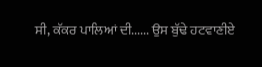ਸੀ, ਕੱਕਰ ਪਾਲਿਆਂ ਦੀ...... ਉਸ ਬੁੱਢੇ ਹਟਵਾਣੀਏ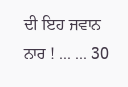ਦੀ ਇਹ ਜਵਾਨ ਨਾਰ ! ... ... 30